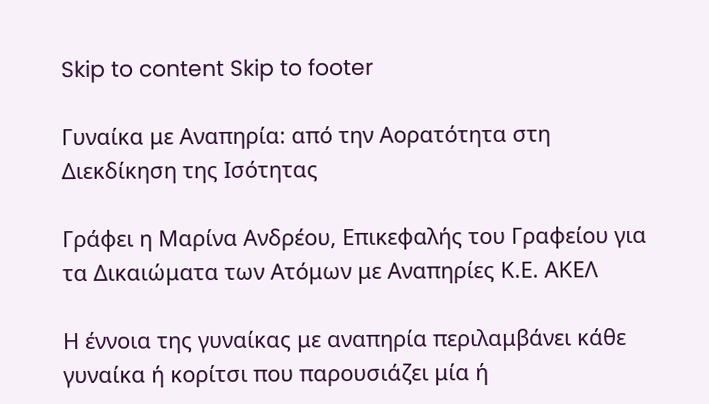Skip to content Skip to footer

Γυναίκα με Αναπηρία: από την Αορατότητα στη Διεκδίκηση της Ισότητας

Γράφει η Μαρίνα Ανδρέου, Επικεφαλής του Γραφείου για τα Δικαιώματα των Ατόμων με Αναπηρίες Κ.Ε. ΑΚΕΛ

Η έννοια της γυναίκας με αναπηρία περιλαμβάνει κάθε γυναίκα ή κορίτσι που παρουσιάζει μία ή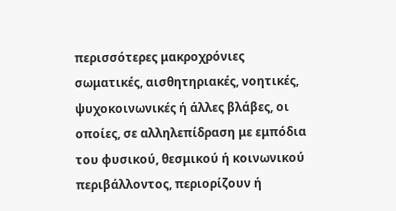περισσότερες μακροχρόνιες σωματικές, αισθητηριακές, νοητικές, ψυχοκοινωνικές ή άλλες βλάβες, οι οποίες, σε αλληλεπίδραση με εμπόδια του φυσικού, θεσμικού ή κοινωνικού περιβάλλοντος, περιορίζουν ή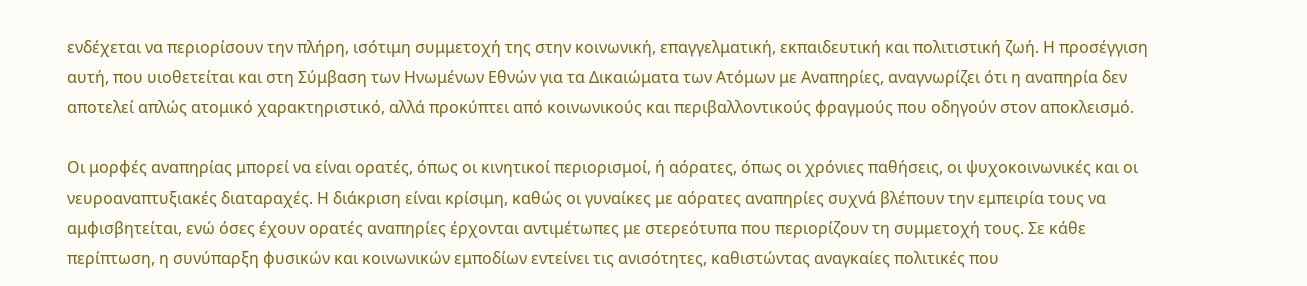ενδέχεται να περιορίσουν την πλήρη, ισότιμη συμμετοχή της στην κοινωνική, επαγγελματική, εκπαιδευτική και πολιτιστική ζωή. Η προσέγγιση αυτή, που υιοθετείται και στη Σύμβαση των Ηνωμένων Εθνών για τα Δικαιώματα των Ατόμων με Αναπηρίες, αναγνωρίζει ότι η αναπηρία δεν αποτελεί απλώς ατομικό χαρακτηριστικό, αλλά προκύπτει από κοινωνικούς και περιβαλλοντικούς φραγμούς που οδηγούν στον αποκλεισμό.

Οι μορφές αναπηρίας μπορεί να είναι ορατές, όπως οι κινητικοί περιορισμοί, ή αόρατες, όπως οι χρόνιες παθήσεις, οι ψυχοκοινωνικές και οι νευροαναπτυξιακές διαταραχές. Η διάκριση είναι κρίσιμη, καθώς οι γυναίκες με αόρατες αναπηρίες συχνά βλέπουν την εμπειρία τους να αμφισβητείται, ενώ όσες έχουν ορατές αναπηρίες έρχονται αντιμέτωπες με στερεότυπα που περιορίζουν τη συμμετοχή τους. Σε κάθε περίπτωση, η συνύπαρξη φυσικών και κοινωνικών εμποδίων εντείνει τις ανισότητες, καθιστώντας αναγκαίες πολιτικές που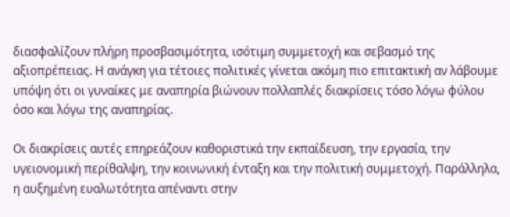διασφαλίζουν πλήρη προσβασιμότητα, ισότιμη συμμετοχή και σεβασμό της αξιοπρέπειας. Η ανάγκη για τέτοιες πολιτικές γίνεται ακόμη πιο επιτακτική αν λάβουμε υπόψη ότι οι γυναίκες με αναπηρία βιώνουν πολλαπλές διακρίσεις τόσο λόγω φύλου όσο και λόγω της αναπηρίας.

Οι διακρίσεις αυτές επηρεάζουν καθοριστικά την εκπαίδευση, την εργασία, την υγειονομική περίθαλψη, την κοινωνική ένταξη και την πολιτική συμμετοχή. Παράλληλα, η αυξημένη ευαλωτότητα απέναντι στην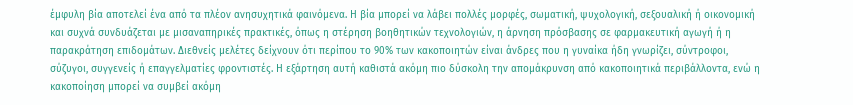έμφυλη βία αποτελεί ένα από τα πλέον ανησυχητικά φαινόμενα. Η βία μπορεί να λάβει πολλές μορφές, σωματική, ψυχολογική, σεξουαλική ή οικονομική και συχνά συνδυάζεται με μισαναπηρικές πρακτικές, όπως η στέρηση βοηθητικών τεχνολογιών, η άρνηση πρόσβασης σε φαρμακευτική αγωγή ή η παρακράτηση επιδομάτων. Διεθνείς μελέτες δείχνουν ότι περίπου το 90% των κακοποιητών είναι άνδρες που η γυναίκα ήδη γνωρίζει, σύντροφοι, σύζυγοι, συγγενείς ή επαγγελματίες φροντιστές. Η εξάρτηση αυτή καθιστά ακόμη πιο δύσκολη την απομάκρυνση από κακοποιητικά περιβάλλοντα, ενώ η κακοποίηση μπορεί να συμβεί ακόμη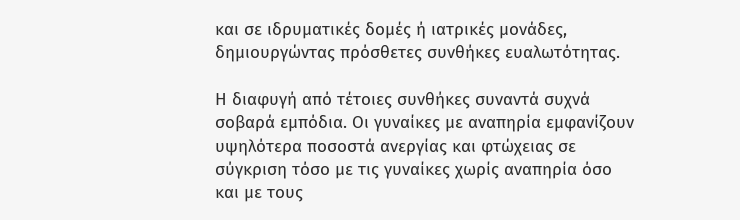και σε ιδρυματικές δομές ή ιατρικές μονάδες, δημιουργώντας πρόσθετες συνθήκες ευαλωτότητας.

Η διαφυγή από τέτοιες συνθήκες συναντά συχνά σοβαρά εμπόδια. Οι γυναίκες με αναπηρία εμφανίζουν υψηλότερα ποσοστά ανεργίας και φτώχειας σε σύγκριση τόσο με τις γυναίκες χωρίς αναπηρία όσο και με τους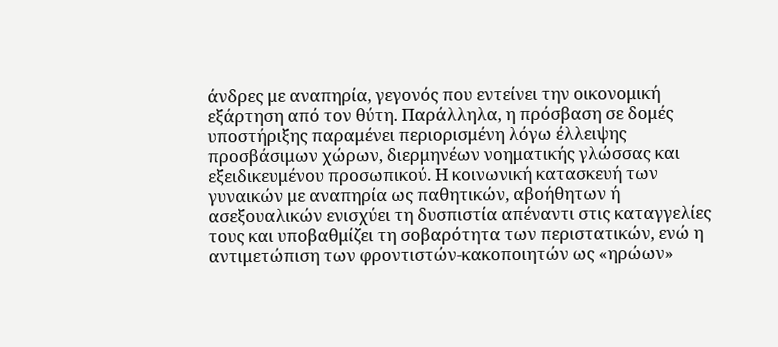άνδρες με αναπηρία, γεγονός που εντείνει την οικονομική εξάρτηση από τον θύτη. Παράλληλα, η πρόσβαση σε δομές υποστήριξης παραμένει περιορισμένη λόγω έλλειψης προσβάσιμων χώρων, διερμηνέων νοηματικής γλώσσας και εξειδικευμένου προσωπικού. Η κοινωνική κατασκευή των γυναικών με αναπηρία ως παθητικών, αβοήθητων ή ασεξουαλικών ενισχύει τη δυσπιστία απέναντι στις καταγγελίες τους και υποβαθμίζει τη σοβαρότητα των περιστατικών, ενώ η αντιμετώπιση των φροντιστών-κακοποιητών ως «ηρώων»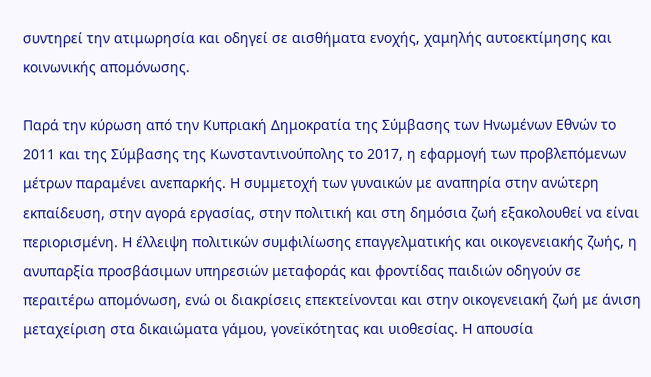συντηρεί την ατιμωρησία και οδηγεί σε αισθήματα ενοχής, χαμηλής αυτοεκτίμησης και κοινωνικής απομόνωσης.

Παρά την κύρωση από την Κυπριακή Δημοκρατία της Σύμβασης των Ηνωμένων Εθνών το 2011 και της Σύμβασης της Κωνσταντινούπολης το 2017, η εφαρμογή των προβλεπόμενων μέτρων παραμένει ανεπαρκής. Η συμμετοχή των γυναικών με αναπηρία στην ανώτερη εκπαίδευση, στην αγορά εργασίας, στην πολιτική και στη δημόσια ζωή εξακολουθεί να είναι περιορισμένη. Η έλλειψη πολιτικών συμφιλίωσης επαγγελματικής και οικογενειακής ζωής, η ανυπαρξία προσβάσιμων υπηρεσιών μεταφοράς και φροντίδας παιδιών οδηγούν σε περαιτέρω απομόνωση, ενώ οι διακρίσεις επεκτείνονται και στην οικογενειακή ζωή με άνιση μεταχείριση στα δικαιώματα γάμου, γονεϊκότητας και υιοθεσίας. Η απουσία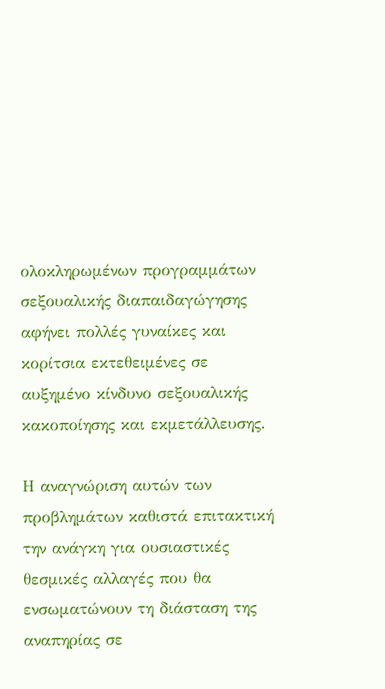ολοκληρωμένων προγραμμάτων σεξουαλικής διαπαιδαγώγησης αφήνει πολλές γυναίκες και κορίτσια εκτεθειμένες σε αυξημένο κίνδυνο σεξουαλικής κακοποίησης και εκμετάλλευσης.

Η αναγνώριση αυτών των προβλημάτων καθιστά επιτακτική την ανάγκη για ουσιαστικές θεσμικές αλλαγές που θα ενσωματώνουν τη διάσταση της αναπηρίας σε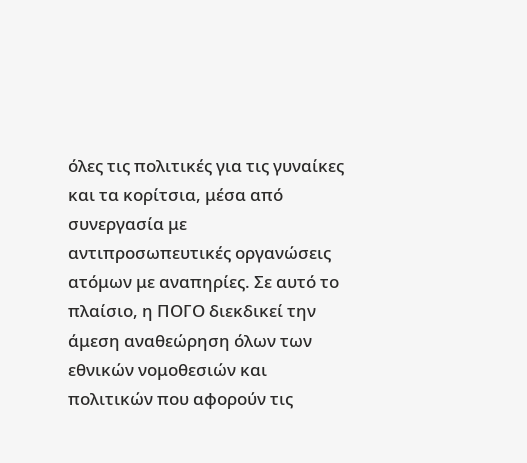όλες τις πολιτικές για τις γυναίκες και τα κορίτσια, μέσα από συνεργασία με αντιπροσωπευτικές οργανώσεις ατόμων με αναπηρίες. Σε αυτό το πλαίσιο, η ΠΟΓΟ διεκδικεί την άμεση αναθεώρηση όλων των εθνικών νομοθεσιών και πολιτικών που αφορούν τις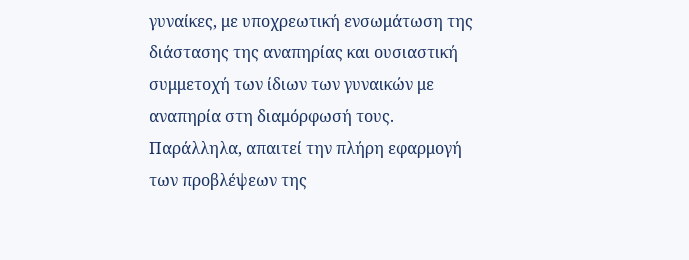γυναίκες, με υποχρεωτική ενσωμάτωση της διάστασης της αναπηρίας και ουσιαστική συμμετοχή των ίδιων των γυναικών με αναπηρία στη διαμόρφωσή τους. Παράλληλα, απαιτεί την πλήρη εφαρμογή των προβλέψεων της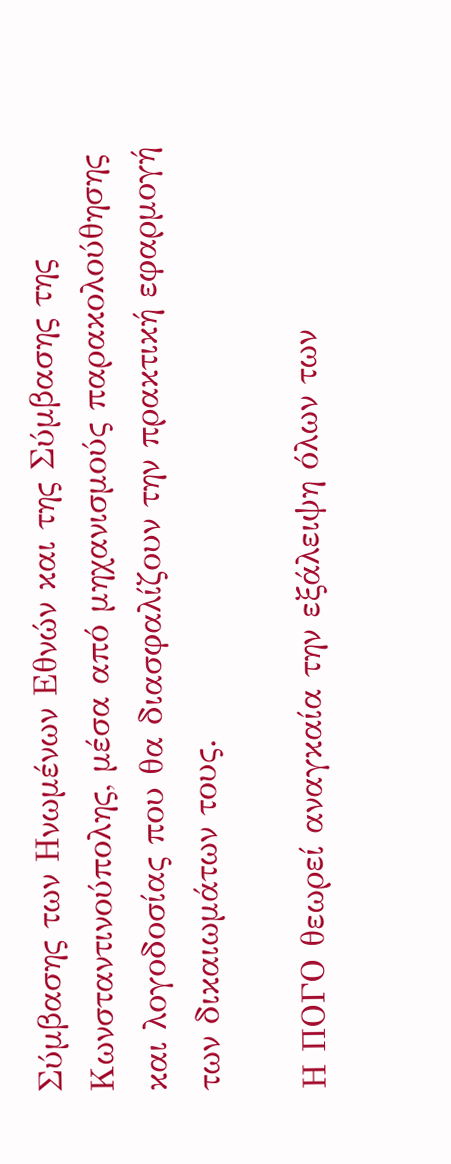Σύμβασης των Ηνωμένων Εθνών και της Σύμβασης της Κωνσταντινούπολης, μέσα από μηχανισμούς παρακολούθησης και λογοδοσίας που θα διασφαλίζουν την πρακτική εφαρμογή των δικαιωμάτων τους.

Η ΠΟΓΟ θεωρεί αναγκαία την εξάλειψη όλων των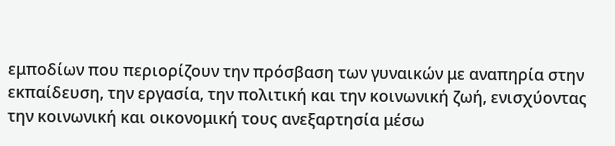εμποδίων που περιορίζουν την πρόσβαση των γυναικών με αναπηρία στην εκπαίδευση, την εργασία, την πολιτική και την κοινωνική ζωή, ενισχύοντας την κοινωνική και οικονομική τους ανεξαρτησία μέσω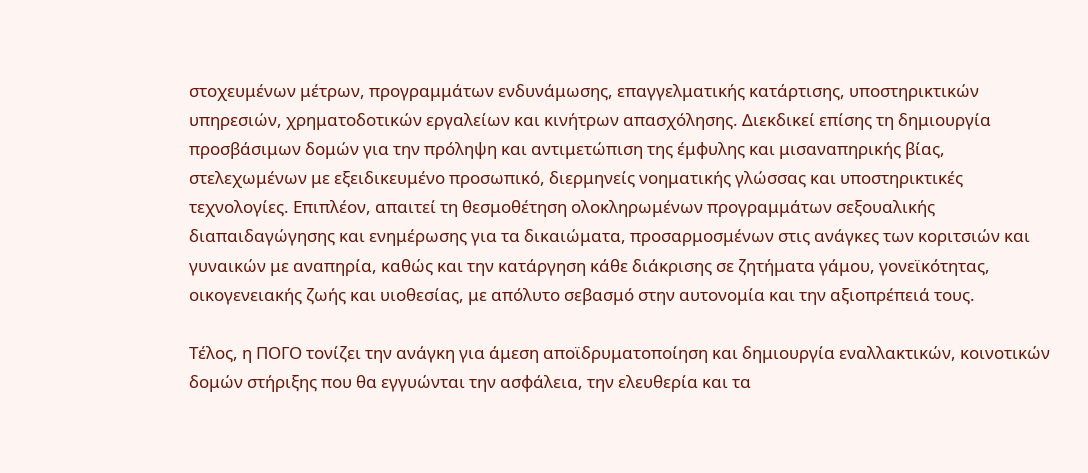στοχευμένων μέτρων, προγραμμάτων ενδυνάμωσης, επαγγελματικής κατάρτισης, υποστηρικτικών υπηρεσιών, χρηματοδοτικών εργαλείων και κινήτρων απασχόλησης. Διεκδικεί επίσης τη δημιουργία προσβάσιμων δομών για την πρόληψη και αντιμετώπιση της έμφυλης και μισαναπηρικής βίας, στελεχωμένων με εξειδικευμένο προσωπικό, διερμηνείς νοηματικής γλώσσας και υποστηρικτικές τεχνολογίες. Επιπλέον, απαιτεί τη θεσμοθέτηση ολοκληρωμένων προγραμμάτων σεξουαλικής διαπαιδαγώγησης και ενημέρωσης για τα δικαιώματα, προσαρμοσμένων στις ανάγκες των κοριτσιών και γυναικών με αναπηρία, καθώς και την κατάργηση κάθε διάκρισης σε ζητήματα γάμου, γονεϊκότητας, οικογενειακής ζωής και υιοθεσίας, με απόλυτο σεβασμό στην αυτονομία και την αξιοπρέπειά τους.

Τέλος, η ΠΟΓΟ τονίζει την ανάγκη για άμεση αποϊδρυματοποίηση και δημιουργία εναλλακτικών, κοινοτικών δομών στήριξης που θα εγγυώνται την ασφάλεια, την ελευθερία και τα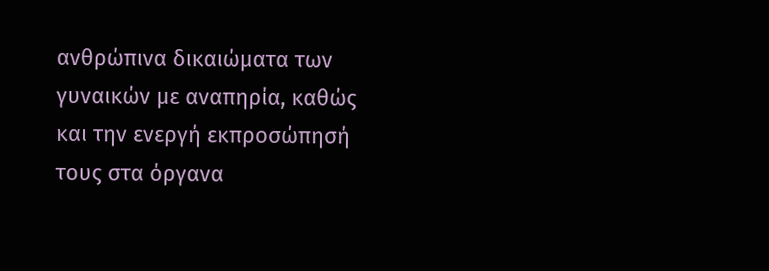ανθρώπινα δικαιώματα των γυναικών με αναπηρία, καθώς και την ενεργή εκπροσώπησή τους στα όργανα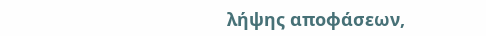λήψης αποφάσεων,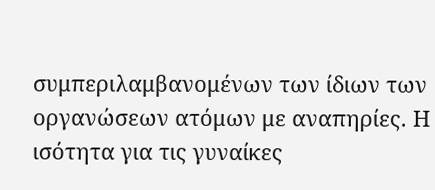συμπεριλαμβανομένων των ίδιων των οργανώσεων ατόμων με αναπηρίες. Η ισότητα για τις γυναίκες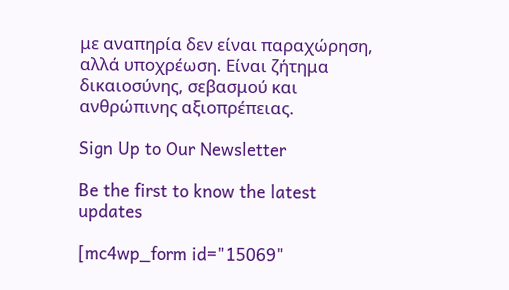με αναπηρία δεν είναι παραχώρηση, αλλά υποχρέωση. Είναι ζήτημα δικαιοσύνης, σεβασμού και ανθρώπινης αξιοπρέπειας.

Sign Up to Our Newsletter

Be the first to know the latest updates

[mc4wp_form id="15069"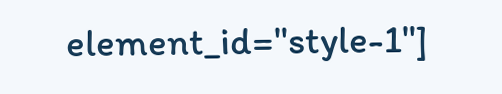element_id="style-1"]